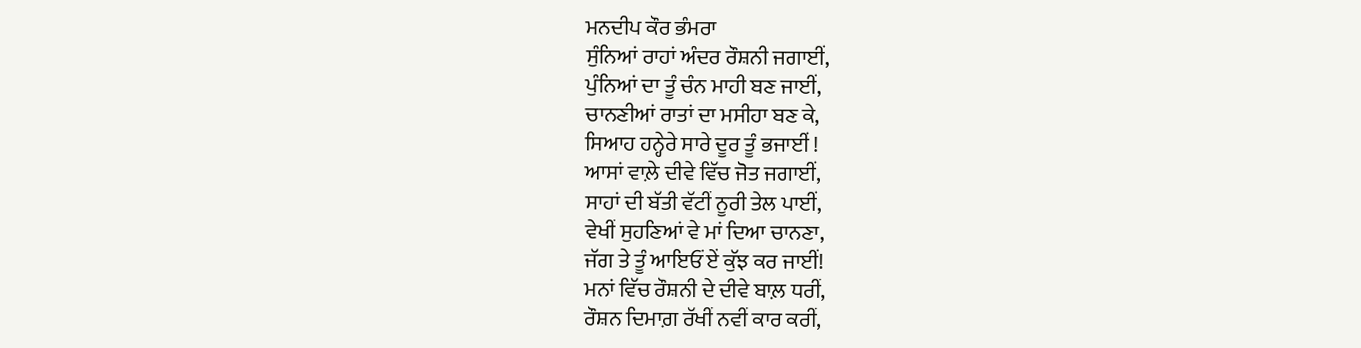ਮਨਦੀਪ ਕੌਰ ਭੰਮਰਾ
ਸੁੰਨਿਆਂ ਰਾਹਾਂ ਅੰਦਰ ਰੌਸ਼ਨੀ ਜਗਾਈਂ,
ਪੁੰਨਿਆਂ ਦਾ ਤੂੰ ਚੰਨ ਮਾਹੀ ਬਣ ਜਾਈਂ,
ਚਾਨਣੀਆਂ ਰਾਤਾਂ ਦਾ ਮਸੀਹਾ ਬਣ ਕੇ,
ਸਿਆਹ ਹਨ੍ਹੇਰੇ ਸਾਰੇ ਦੂਰ ਤੂੰ ਭਜਾਈਂ !
ਆਸਾਂ ਵਾਲ਼ੇ ਦੀਵੇ ਵਿੱਚ ਜੋਤ ਜਗਾਈਂ,
ਸਾਹਾਂ ਦੀ ਬੱਤੀ ਵੱਟੀਂ ਨੂਰੀ ਤੇਲ ਪਾਈਂ,
ਵੇਖੀਂ ਸੁਹਣਿਆਂ ਵੇ ਮਾਂ ਦਿਆ ਚਾਨਣਾ,
ਜੱਗ ਤੇ ਤੂੰ ਆਇਓਂ ਏਂ ਕੁੱਝ ਕਰ ਜਾਈਂ!
ਮਨਾਂ ਵਿੱਚ ਰੌਸ਼ਨੀ ਦੇ ਦੀਵੇ ਬਾਲ਼ ਧਰੀਂ,
ਰੌਸ਼ਨ ਦਿਮਾਗ਼ ਰੱਖੀਂ ਨਵੀਂ ਕਾਰ ਕਰੀਂ,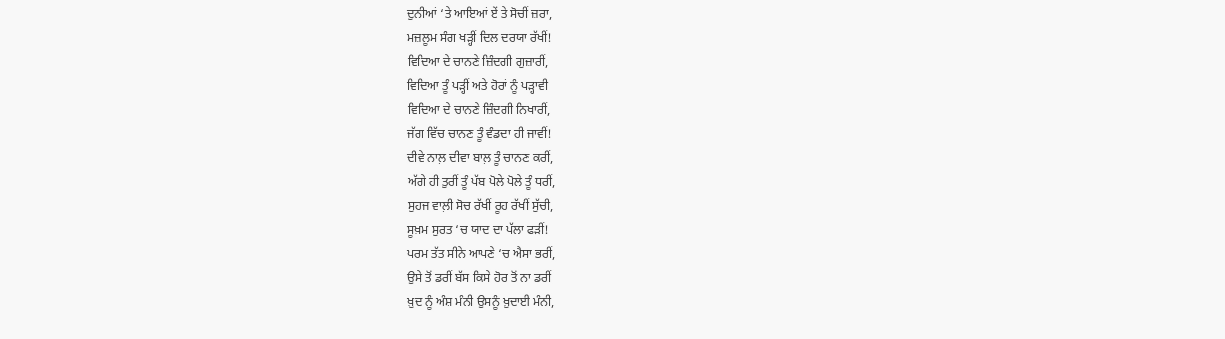ਦੁਨੀਆਂ ‘ਤੇ ਆਇਆਂ ਏਂ ਤੇ ਸੋਚੀਂ ਜ਼ਰਾ,
ਮਜ਼ਲੂਮ ਸੰਗ ਖੜ੍ਹੀਂ ਦਿਲ ਦਰਯਾ ਰੱਖੀਂ!
ਵਿਦਿਆ ਦੇ ਚਾਨਣੇ ਜ਼ਿੰਦਗੀ ਗੁਜ਼ਾਰੀਂ,
ਵਿਦਿਆ ਤੂੰ ਪੜ੍ਹੀਂ ਅਤੇ ਹੋਰਾਂ ਨੂੰ ਪੜ੍ਹਾਵੀ
ਵਿਦਿਆ ਦੇ ਚਾਨਣੇ ਜ਼ਿੰਦਗੀ ਨਿਖਾਰੀਂ,
ਜੱਗ ਵਿੱਚ ਚਾਨਣ ਤੂੰ ਵੰਡਦਾ ਹੀ ਜਾਵੀਂ!
ਦੀਵੇ ਨਾਲ਼ ਦੀਵਾ ਬਾਲ਼ ਤੂੰ ਚਾਨਣ ਕਰੀਂ,
ਅੱਗੇ ਹੀ ਤੁਰੀਂ ਤੂੰ ਪੱਬ ਪੋਲੇ ਪੋਲੇ ਤੂੰ ਧਰੀਂ,
ਸੁਹਜ ਵਾਲ਼ੀ ਸੋਚ ਰੱਖੀਂ ਰੂਹ ਰੱਖੀਂ ਸੁੱਚੀ,
ਸੂਖ਼ਮ ਸੁਰਤ ‘ਚ ਯਾਦ ਦਾ ਪੱਲਾ ਫੜੀਂ!
ਪਰਮ ਤੱਤ ਸੀਨੇ ਆਪਣੇ ‘ਚ ਐਸਾ ਭਰੀਂ,
ਉਸੇ ਤੋਂ ਡਰੀਂ ਬੱਸ ਕਿਸੇ ਹੋਰ ਤੋਂ ਨਾ ਡਰੀਂ
ਖ਼ੁਦ ਨੂੰ ਅੰਸ਼ ਮੰਨੀ ਉਸਨੂੰ ਖ਼ੁਦਾਈ ਮੰਨੀ,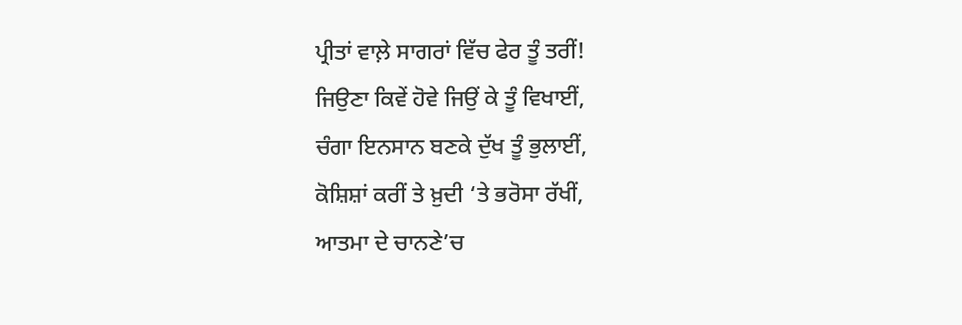ਪ੍ਰੀਤਾਂ ਵਾਲ਼ੇ ਸਾਗਰਾਂ ਵਿੱਚ ਫੇਰ ਤੂੰ ਤਰੀਂ!
ਜਿਉਣਾ ਕਿਵੇਂ ਹੋਵੇ ਜਿਉਂ ਕੇ ਤੂੰ ਵਿਖਾਈਂ,
ਚੰਗਾ ਇਨਸਾਨ ਬਣਕੇ ਦੁੱਖ ਤੂੰ ਭੁਲਾਈਂ,
ਕੋਸ਼ਿਸ਼ਾਂ ਕਰੀਂ ਤੇ ਖ਼ੁਦੀ ‘ਤੇ ਭਰੋਸਾ ਰੱਖੀਂ,
ਆਤਮਾ ਦੇ ਚਾਨਣੇ’ਚ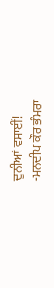ਦੁਨੀਆਂ ਵਸਾਈਂ!
-ਮਨਦੀਪ ਕੌਰ ਭੰਮਰਾ